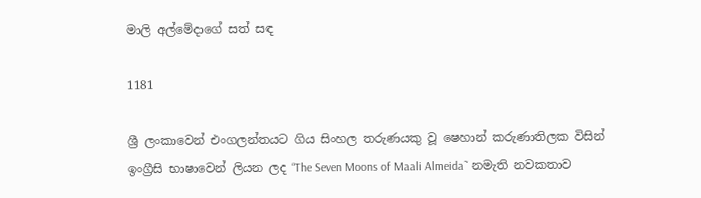මාලි අල්මේදාගේ සත් සඳ

1181

ශ්‍රී ලංකාවෙන් එංගලන්තයට ගිය සිංහල තරුණයකු වූ ෂෙහාන් කරුණාතිලක විසින් ඉංග්‍රීසි භාෂාවෙන් ලියන ලද “The Seven Moons of Maali Almeida˜ නමැති නවකතාව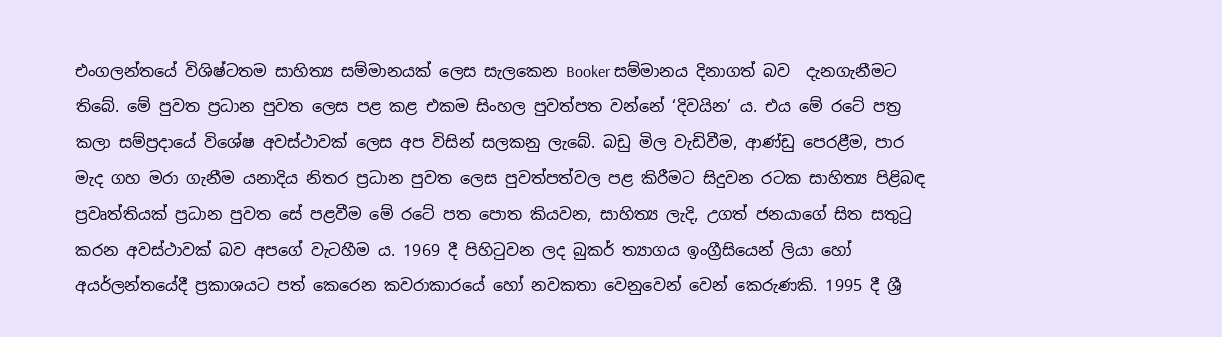එංගලන්තයේ විශිෂ්ටතම සාහිත්‍ය සම්මානයක් ලෙස සැලකෙන Booker සම්මානය දිනාගත් බව  දැනගැනීමට තිබේ. මේ පුවත ප්‍රධාන පුවත ලෙස පළ කළ එකම සිංහල පුවත්පත වන්නේ ‘දිවයින’ ය. එය මේ රටේ පත්‍ර කලා සම්ප්‍රදායේ විශේෂ අවස්ථාවක් ලෙස අප විසින් සලකනු ලැබේ. බඩු මිල වැඩිවීම, ආණ්ඩු පෙරළීම, පාර මැද ගහ මරා ගැනීම යනාදිය නිතර ප්‍රධාන පුවත ලෙස පුවත්පත්වල පළ කිරීමට සිදුවන රටක සාහිත්‍ය පිළිබඳ ප්‍රවෘත්තියක් ප්‍රධාන පුවත සේ පළවීම මේ රටේ පත පොත කියවන, සාහිත්‍ය ලැදි, උගත් ජනයාගේ සිත සතුටු කරන අවස්ථාවක් බව අපගේ වැටහීම ය. 1969 දී පිහිටුවන ලද බුකර් ත්‍යාගය ඉංග්‍රීසියෙන් ලියා හෝ අයර්ලන්තයේදී ප්‍රකාශයට පත් කෙරෙන කවරාකාරයේ හෝ නවකතා වෙනුවෙන් වෙන් කෙරුණකි. 1995 දී ශ්‍රී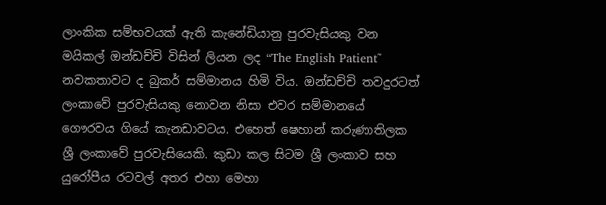ලාංකික සම්භවයක් ඇති කැනේඩියානු පුරවැසියකු වන මයිකල් ඔන්ඩච්චි විසින් ලියන ලද “The English Patient˜ නවකතාවට ද බුකර් සම්මානය හිමි විය. ඔන්ඩච්චි තවදුරටත් ලංකාවේ පුරවැසියකු නොවන නිසා එවර සම්මානයේ ගෞරවය ගියේ කැනඩාවටය. එහෙත් ෂෙහාන් කරුණාතිලක ශ්‍රී ලංකාවේ පුරවැසියෙකි. කුඩා කල සිටම ශ්‍රී ලංකාව සහ යුරෝපීය රටවල් අතර එහා මෙහා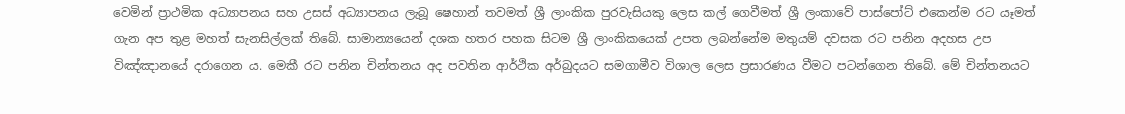වෙමින් ප්‍රාථමික අධ්‍යාපනය සහ උසස් අධ්‍යාපනය ලැබූ ෂෙහාන් තවමත් ශ්‍රී ලාංකික පුරවැසියකු ලෙස කල් ගෙවීමත් ශ්‍රී ලංකාවේ පාස්පෝට් එකෙන්ම රට යෑමත් ගැන අප තුළ මහත් සැනසිල්ලක් තිබේ. සාමාන්‍යයෙන් දශක හතර පහක සිටම ශ්‍රී ලාංකිකයෙක් උපත ලබන්නේම මතුයම් දවසක රට පනින අදහස උප විඤ්ඤානයේ දරාගෙන ය. මෙකී රට පනින චින්තනය අද පවතින ආර්ථික අර්බුදයට සමගාමීව විශාල ලෙස ප්‍රසාරණය වීමට පටන්ගෙන තිබේ. මේ චින්තනයට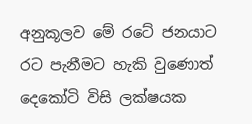අනුකූලව මේ රටේ ජනයාට රට පැනීමට හැකි වුණොත් දෙකෝටි විසි ලක්ෂයක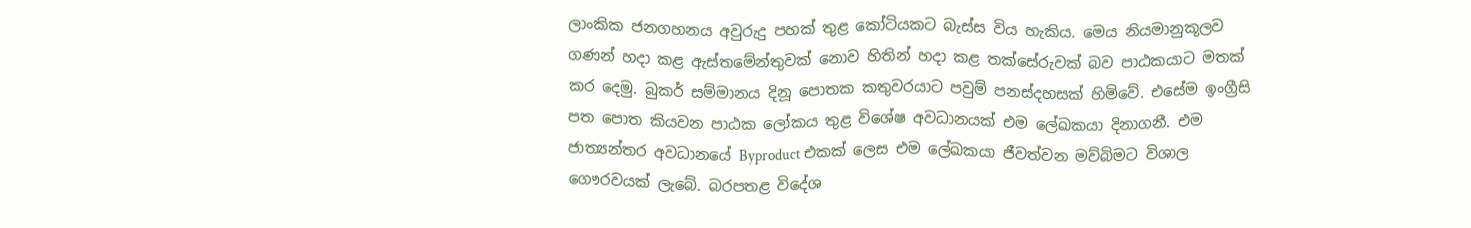ලාංකික ජනගහනය අවුරුදු පහක් තුළ කෝටියකට බැස්ස විය හැකිය. මෙය නියමානුකූලව ගණන් හදා කළ ඇස්තමේන්තුවක් නොව හිතින් හදා කළ තක්සේරුවක් බව පාඨකයාට මතක් කර දෙමු. බුකර් සම්මානය දිනූ පොතක කතුවරයාට පවුම් පනස්දහසක් හිමිවේ. එසේම ඉංග්‍රීසි පත පොත කියවන පාඨක ලෝකය තුළ විශේෂ අවධානයක් එම ලේඛකයා දිනාගනී. එම ජාත්‍යන්තර අවධානයේ Byproduct එකක් ලෙස එම ලේඛකයා ජීවත්වන මව්බිමට විශාල ගෞරවයක් ලැබේ. බරපතළ විදේශ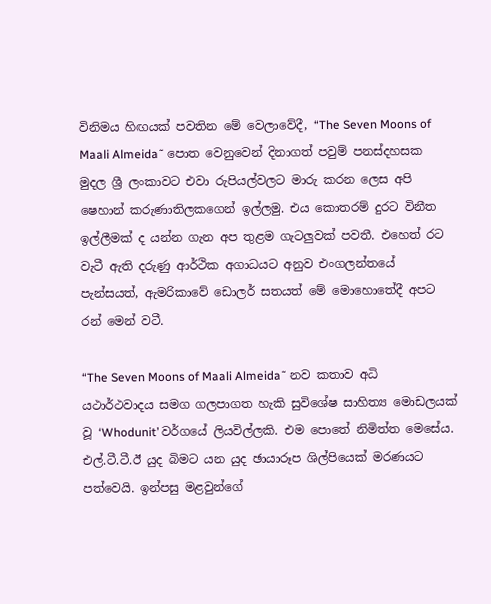විනිමය හිඟයක් පවතින මේ වෙලාවේදී, “The Seven Moons of Maali Almeida˜ පොත වෙනුවෙන් දිනාගත් පවුම් පනස්දහසක මුදල ශ්‍රී ලංකාවට එවා රුපියල්වලට මාරු කරන ලෙස අපි ෂෙහාන් කරුණාතිලකගෙන් ඉල්ලමු. එය කොතරම් දුරට විනීත ඉල්ලීමක් ද යන්න ගැන අප තුළම ගැටලුවක් පවතී. එහෙත් රට වැටී ඇති දරුණු ආර්ථික අගාධයට අනුව එංගලන්තයේ පැන්සයත්, ඇමරිකාවේ ඩොලර් සතයත් මේ මොහොතේදී අපට රන් මෙන් වටී.

“The Seven Moons of Maali Almeida˜ නව කතාව අධි යථාර්ථවාදය සමග ගලපාගත හැකි සුවිශේෂ සාහිත්‍ය මොඩලයක් වූ ‘Whodunit’ වර්ගයේ ලියවිල්ලකි. එම පොතේ නිමිත්ත මෙසේය. එල්.ටී.ටී.ඊ යුද බිමට යන යුද ඡායාරූප ශිල්පියෙක් මරණයට පත්වෙයි. ඉන්පසු මළවුන්ගේ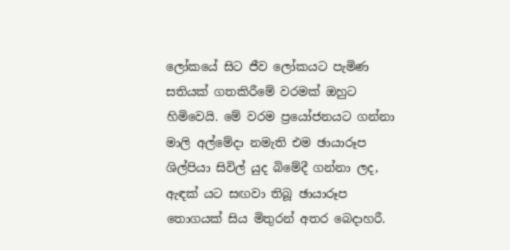ලෝකයේ සිට ජීව ලෝකයට පැමිණ සතියක් ගතකිරීමේ වරමක් ඔහුට හිමිවෙයි. මේ වරම ප්‍රයෝජනයට ගන්නා මාලි අල්මේදා නමැති එම ඡායාරූප ශිල්පියා සිවිල් යුද බිමේදී ගන්නා ලද, ඇඳක් යට සඟවා තිබූ ඡායාරූප තොගයක් සිය මිතුරන් අතර බෙදාහරී.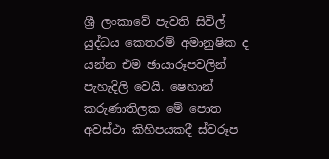ශ්‍රී ලංකාවේ පැවති සිවිල් යුද්ධය කෙතරම් අමානුෂික ද යන්න එම ඡායාරූපවලින් පැහැදිලි වෙයි. ෂෙහාන් කරුණාතිලක මේ පොත අවස්ථා කිහිපයකදී ස්වරූප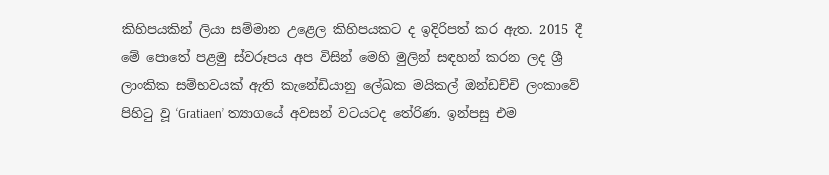කිහිපයකින් ලියා සම්මාන උළෙල කිහිපයකට ද ඉදිරිපත් කර ඇත. 2015 දී මේ පොතේ පළමු ස්වරූපය අප විසින් මෙහි මුලින් සඳහන් කරන ලද ශ්‍රී ලාංකික සම්භවයක් ඇති කැනේඩියානු ලේඛක මයිකල් ඔන්ඩච්චි ලංකාවේ පිහිටු වූ ‘Gratiaen’ ත්‍යාගයේ අවසන් වටයටද තේරිණ. ඉන්පසු එම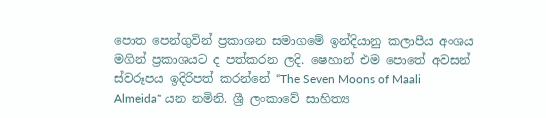පොත පෙන්ගුවින් ප්‍රකාශන සමාගමේ ඉන්දියානු කලාපීය අංශය මගින් ප්‍රකාශයට ද පත්කරන ලදි. ෂෙහාන් එම පොතේ අවසන් ස්වරූපය ඉදිරිපත් කරන්නේ “The Seven Moons of Maali Almeida˜ යන නමිනි. ශ්‍රී ලංකාවේ සාහිත්‍ය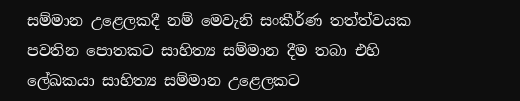සම්මාන උළෙලකදී නම් මෙවැනි සංකීර්ණ තත්ත්වයක පවතින පොතකට සාහිත්‍ය සම්මාන දීම තබා එහි ලේඛකයා සාහිත්‍ය සම්මාන උළෙලකට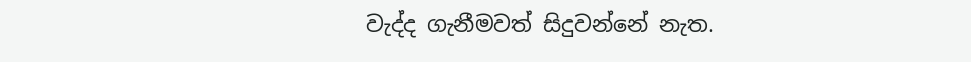වැද්ද ගැනීමවත් සිදුවන්නේ නැත.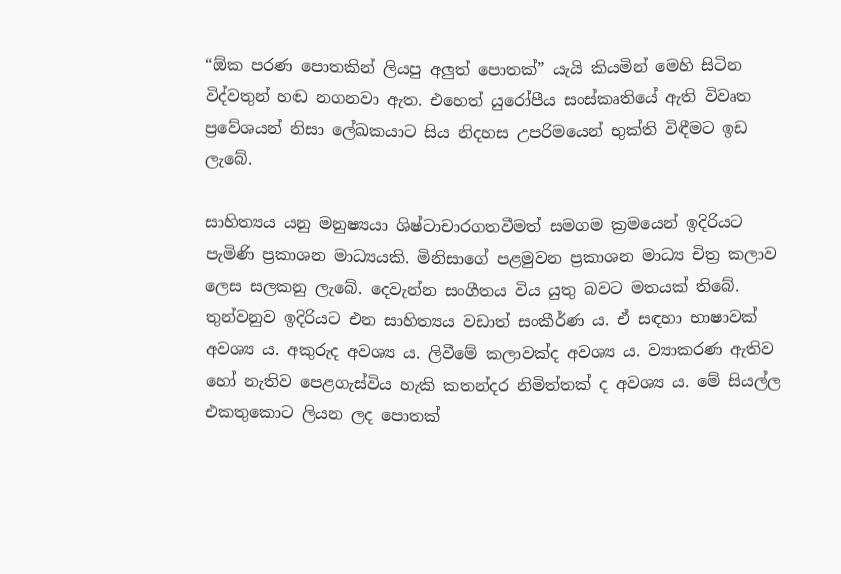“ඕක පරණ පොතකින් ලියපු අලුත් පොතක්” යැයි කියමින් මෙහි සිටින විද්වතුන් හඬ නගනවා ඇත. එහෙත් යුරෝපීය සංස්කෘතියේ ඇති විවෘත ප්‍රවේශයන් නිසා ලේඛකයාට සිය නිදහස උපරිමයෙන් භුක්ති විඳීමට ඉඩ ලැබේ.

සාහිත්‍යය යනු මනුෂ්‍යයා ශිෂ්ටාචාරගතවීමත් සමගම ක්‍රමයෙන් ඉදිරියට පැමිණි ප්‍රකාශන මාධ්‍යයකි. මිනිසාගේ පළමුවන ප්‍රකාශන මාධ්‍ය චිත්‍ර කලාව ලෙස සලකනු ලැබේ. දෙවැන්න සංගීතය විය යුතු බවට මතයක් තිබේ. තුන්වනුව ඉදිරියට එන සාහිත්‍යය වඩාත් සංකීර්ණ ය. ඒ සඳහා භාෂාවක් අවශ්‍ය ය. අකුරුද අවශ්‍ය ය. ලිවීමේ කලාවක්ද අවශ්‍ය ය. ව්‍යාකරණ ඇතිව හෝ නැතිව පෙළගැස්විය හැකි කතන්දර නිමිත්තක් ද අවශ්‍ය ය. මේ සියල්ල එකතුකොට ලියන ලද පොතක්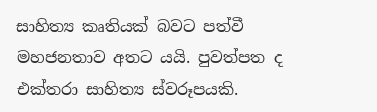සාහිත්‍ය කෘතියක් බවට පත්වී මහජනතාව අතට යයි. පුවත්පත ද එක්තරා සාහිත්‍ය ස්වරූපයකි.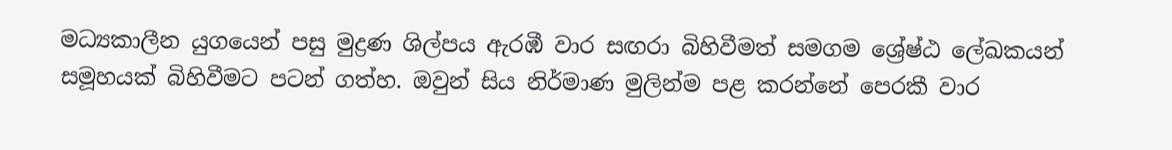මධ්‍යකාලීන යුගයෙන් පසු මුද්‍රණ ශිල්පය ඇරඹී වාර සඟරා බිහිවීමත් සමගම ශ්‍රේෂ්ඨ ලේඛකයන් සමූහයක් බිහිවීමට පටන් ගත්හ. ඔවුන් සිය නිර්මාණ මුලින්ම පළ කරන්නේ පෙරකී වාර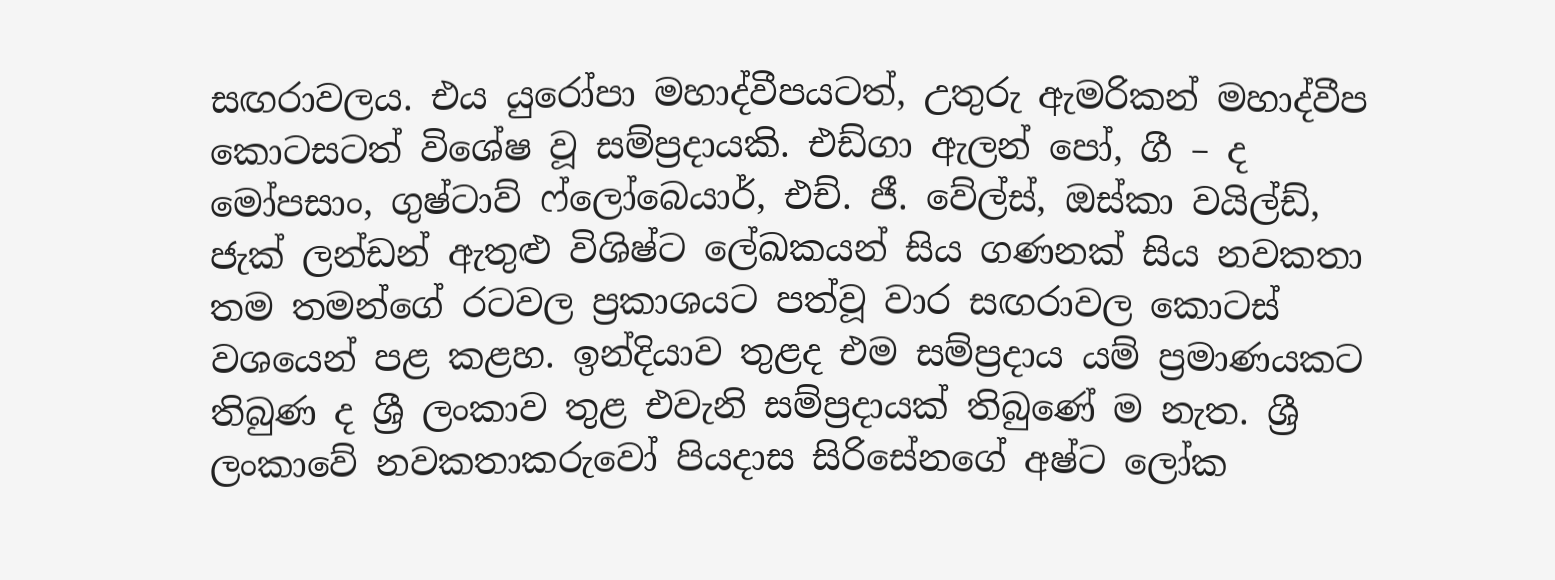සඟරාවලය. එය යුරෝපා මහාද්වීපයටත්, උතුරු ඇමරිකන් මහාද්වීප කොටසටත් විශේෂ වූ සම්ප්‍රදායකි. එඩ්ගා ඇලන් පෝ, ගී – ද මෝපසාං, ගුෂ්ටාව් ෆ්ලෝබෙයාර්, එච්. ජී. වේල්ස්, ඔස්කා වයිල්ඩ්, ජැක් ලන්ඩන් ඇතුළු විශිෂ්ට ලේඛකයන් සිය ගණනක් සිය නවකතා තම තමන්ගේ රටවල ප්‍රකාශයට පත්වූ වාර සඟරාවල කොටස් වශයෙන් පළ කළහ. ඉන්දියාව තුළද එම සම්ප්‍රදාය යම් ප්‍රමාණයකට තිබුණ ද ශ්‍රී ලංකාව තුළ එවැනි සම්ප්‍රදායක් තිබුණේ ම නැත. ශ්‍රී ලංකාවේ නවකතාකරුවෝ පියදාස සිරිසේනගේ අෂ්ට ලෝක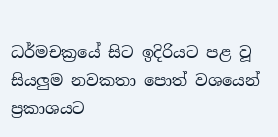ධර්මචක්‍රයේ සිට ඉදිරියට පළ වූ සියලුම නවකතා පොත් වශයෙන් ප්‍රකාශයට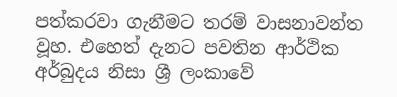පත්කරවා ගැනීමට තරම් වාසනාවන්ත වූහ. එහෙත් දැනට පවතින ආර්ථික අර්බුදය නිසා ශ්‍රී ලංකාවේ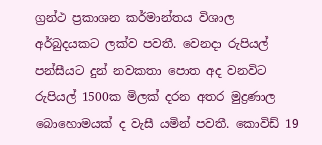ග්‍රන්ථ ප්‍රකාශන කර්මාන්තය විශාල අර්බුදයකට ලක්ව පවතී. වෙනදා රුපියල් පන්සීයට දුන් නවකතා පොත අද වනවිට රුපියල් 1500ක මිලක් දරන අතර මුද්‍රණාල බොහොමයක් ද වැසී යමින් පවතී. කොවිඩ් 19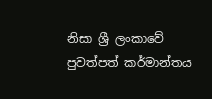නිසා ශ්‍රී ලංකාවේ පුවත්පත් කර්මාන්තය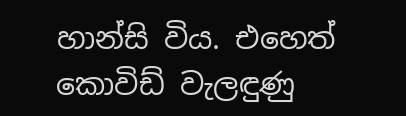හාන්සි විය. එහෙත් කොවිඩ් වැලඳුණු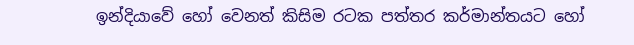ඉන්දියාවේ හෝ වෙනත් කිසිම රටක පත්තර කර්මාන්තයට හෝ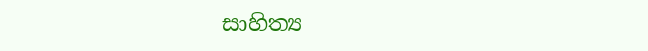සාහිත්‍ය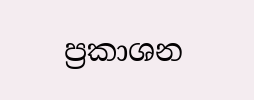ප්‍රකාශන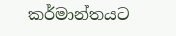කර්මාන්තයට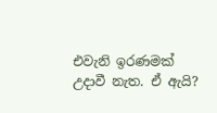එවැනි ඉරණමක් උදාවී නැත. ඒ ඇයි?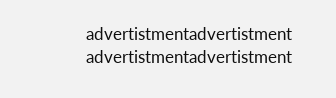advertistmentadvertistment
advertistmentadvertistment